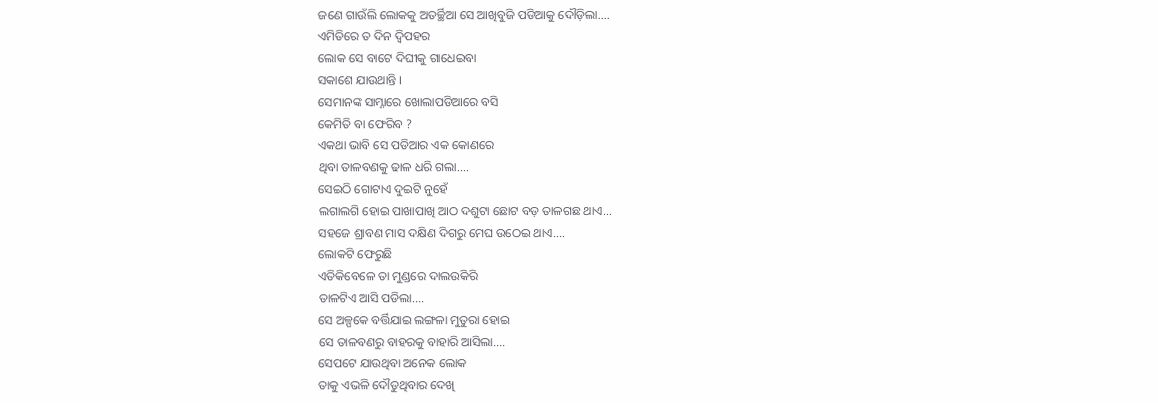ଜଣେ ଗାଉଁଲି ଲୋକକୁ ଅତର୍ଚ୍ଛିଆ ସେ ଆଖିବୁଜି ପଡିଆକୁ ଦୌଡ଼ିଲା....
ଏମିତିରେ ତ ଦିନ ଦ୍ବିପହର
ଲୋକ ସେ ବାଟେ ଦିଘୀକୁ ଗାଧେଇବା
ସକାଶେ ଯାଉଥାନ୍ତି ।
ସେମାନଙ୍କ ସାମ୍ନାରେ ଖୋଲାପଡିଆରେ ବସି
କେମିତି ବା ଫେରିବ ?
ଏକଥା ଭାବି ସେ ପଡିଆର ଏକ କୋଣରେ
ଥିବା ତାଳବଣକୁ ଢାଳ ଧରି ଗଲା....
ସେଇଠି ଗୋଟାଏ ଦୁଇଟି ନୁହେଁ
ଲଗାଲଗି ହୋଇ ପାଖାପାଖି ଆଠ ଦଶୁଟା ଛୋଟ ବଡ଼ ତାଳଗଛ ଥାଏ...
ସହଜେ ଶ୍ରାବଣ ମାସ ଦକ୍ଷିଣ ଦିଗରୁ ମେଘ ଉଠେଇ ଥାଏ....
ଲୋକଟି ଫେରୁଛି
ଏତିକିବେଳେ ତା ମୁଣ୍ଡରେ ଦାଲଉକିରି
ତାଳଟିଏ ଆସି ପଡିଲା....
ସେ ଅଳ୍ପକେ ବର୍ତ୍ତିଯାଇ ଲଙ୍ଗଳା ମୁତୁରା ହୋଇ
ସେ ତାଳବଣରୁ ବାହରକୁ ବାହାରି ଆସିଲା....
ସେପଟେ ଯାଉଥିବା ଅନେକ ଲୋକ
ତାକୁ ଏଭଳି ଦୌଡୁଥିବାର ଦେଖି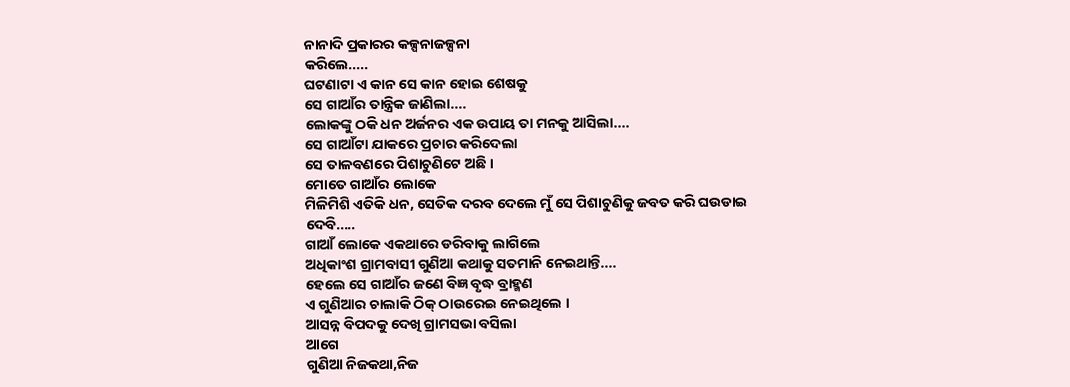ନାନାଦି ପ୍ରକାରର କଳ୍ପନାଜଳ୍ପନା
କରିଲେ.....
ଘଟଣାଟା ଏ କାନ ସେ କାନ ହୋଇ ଶେଷକୁ
ସେ ଗାଆଁର ତାନ୍ତ୍ରିକ ଜାଣିଲା....
ଲୋକଙ୍କୁ ଠକି ଧନ ଅର୍ଜନର ଏକ ଉପାୟ ତା ମନକୁ ଆସିଲା....
ସେ ଗାଆଁଟା ଯାକରେ ପ୍ରଚାର କରିଦେଲା
ସେ ତାଳବଣରେ ପିଶାଚୁଣିଟେ ଅଛି ।
ମୋତେ ଗାଆଁର ଲୋକେ
ମିଳିମିଶି ଏତିକି ଧନ, ସେତିକ ଦରବ ଦେଲେ ମୁଁ ସେ ପିଶାଚୁଣିକୁ ଜବତ କରି ଘଉଡାଇ
ଦେବି.....
ଗାଆଁ ଲୋକେ ଏକଥାରେ ଡରିବାକୁ ଲାଗିଲେ
ଅଧିକାଂଶ ଗ୍ରାମବାସୀ ଗୁଣିଆ କଥାକୁ ସତମାନି ନେଇଥାନ୍ତି....
ହେଲେ ସେ ଗାଆଁର ଜଣେ ବିଜ୍ଞ ବୃଦ୍ଧ ବ୍ରାହ୍ମଣ
ଏ ଗୁଣିଆର ଚାଲାକି ଠିକ୍ ଠାଉରେଇ ନେଇଥିଲେ ।
ଆସନ୍ନ ବିପଦକୁ ଦେଖି ଗ୍ରାମସଭା ବସିଲା
ଆଗେ
ଗୁଣିଆ ନିଜକଥା,ନିଜ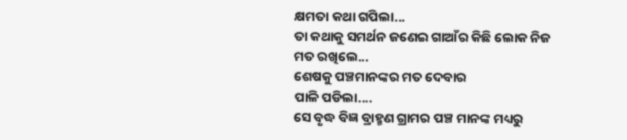କ୍ଷମତା କଥା ଗପିଲା...
ତା କଥାକୁ ସମର୍ଥନ ଜଣେଇ ଗାଆଁର କିଛି ଲୋକ ନିଜ ମତ ରଖିଲେ...
ଶେଷକୁ ପଞ୍ଚମାନଙ୍କର ମତ ଦେବାର
ପାଳି ପଡିଲା....
ସେ ବୃଦ୍ଧ ବିଜ୍ଞ ବ୍ରାହ୍ମଣ ଗ୍ରାମର ପଞ୍ଚ ମାନଙ୍କ ମଧ୍ୟରୁ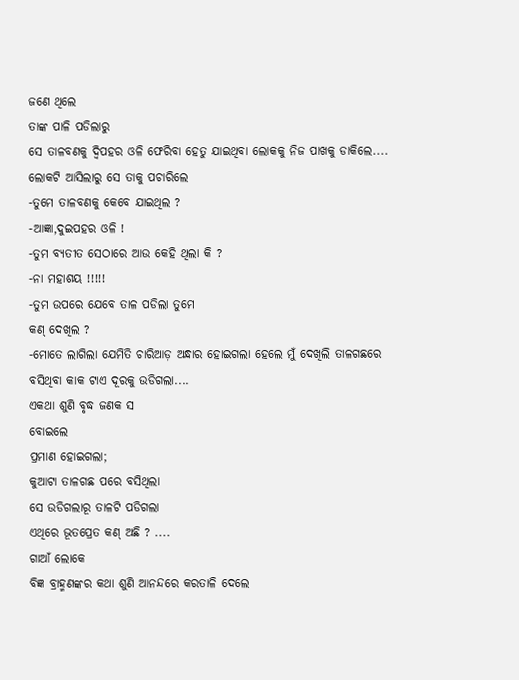ଜଣେ ଥିଲେ
ତାଙ୍କ ପାଳି ପଡିଲାରୁ
ସେ ତାଳବଣକୁ ଦ୍ବିପହର ଓଳି ଫେରିବା ହେତୁ ଯାଇଥିବା ଲୋକକୁ ନିଜ ପାଖକୁ ଡାକିଲେ....
ଲୋକଟି ଆସିଲାରୁ ସେ ତାକୁ ପଚାରିଲେ
-ତୁମେ ତାଳବଣକୁ କେବେ ଯାଇଥିଲ ?
-ଆଜ୍ଞା,ଦୁଇପହର ଓଳି !
-ତୁମ ବ୍ୟତୀତ ସେଠାରେ ଆଉ କେହି ଥିଲା କି ?
-ନା ମହାଶୟ !!!!!
-ତୁମ ଉପରେ ଯେବେ ତାଳ ପଡିଲା ତୁମେ
କଣ୍ ଦେଖିଲ ?
-ମୋତେ ଲାଗିଲା ଯେମିତି ଚାରିଆଡ଼ ଅନ୍ଧାର ହୋଇଗଲା ହେଲେ ମୁଁ ଦେଖିଲି ତାଳଗଛରେ ବସିଥିବା କାକ ଟାଏ ଦୂରକୁ ଉଡିଗଲା....
ଏକଥା ଶୁଣି ବୃଦ୍ଧ ଜଣକ ସ
ବୋଇଲେ
ପ୍ରମାଣ ହୋଇଗଲା;
କୁଆଟା ତାଳଗଛ ପରେ ବସିଥିଲା
ସେ ଉଡିଗଲାରୂ ତାଳଟି ପଡିଗଲା
ଏଥିରେ ଭୂତପ୍ରେତ କଣ୍ ଅଛି ? ....
ଗାଆଁ ଲୋକେ
ବିଜ୍ଞ ବ୍ରାହ୍ମଣଙ୍କର କଥା ଶୁଣି ଆନନ୍ଦରେ କରତାଳି ଦେଲେ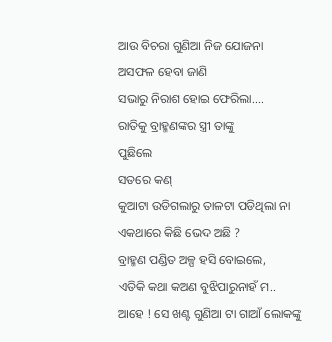ଆଉ ବିଚରା ଗୁଣିଆ ନିଜ ଯୋଜନା
ଅସଫଳ ହେବା ଜାଣି
ସଭାରୁ ନିରାଶ ହୋଇ ଫେରିଲା....
ରାତିକୁ ବ୍ରାହ୍ମଣଙ୍କର ସ୍ତ୍ରୀ ତାଙ୍କୁ
ପୁଛିଲେ
ସତରେ କଣ୍
କୁଆଟା ଉଡିଗଲାରୁ ତାଳଟା ପଡିଥିଲା ନା ଏକଥାରେ କିଛି ଭେଦ ଅଛି ?
ବ୍ରାହ୍ମଣ ପଣ୍ଡିତ ଅଳ୍ପ ହସି ବୋଇଲେ,
ଏତିକି କଥା କଅଣ ବୁଝିପାରୁନାହଁ ମ..
ଆହେ ! ସେ ଖଣ୍ଟ ଗୁଣିଆ ଟା ଗାଆଁ ଲୋକଙ୍କୁ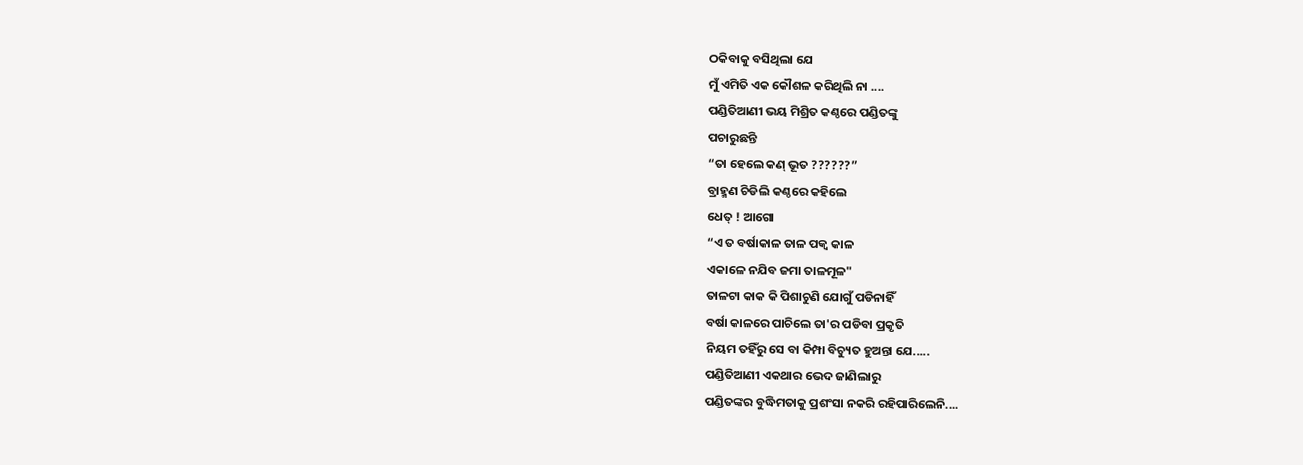ଠକିବାକୁ ବସିଥିଲା ଯେ
ମୁଁ ଏମିତି ଏକ କୌଶଳ କରିଥିଲି ନା ....
ପଣ୍ଡିତିଆଣୀ ଭୟ ମିଶ୍ରିତ କଣ୍ଠରେ ପଣ୍ଡିତଙ୍କୁ
ପଚାରୁଛନ୍ତି
“ତା ହେଲେ କଣ୍ ଭୂତ ??????”
ବ୍ରାହ୍ମଣ ଚିଡିଲି କଣ୍ଠରେ କହିଲେ
ଧେତ୍ ! ଆଗୋ
“ଏ ତ ବର୍ଷାକାଳ ତାଳ ପକ୍ବ କାଳ
ଏକାଳେ ନଯିବ ଜମା ତାଳମୂଳ"
ତାଳଟା କାକ କି ପିଶାଚୁଣି ଯୋଗୁଁ ପଡିନାହିଁ
ବର୍ଷା କାଳରେ ପାଚିଲେ ତା'ର ପଡିବା ପ୍ରକୃତି
ନିୟମ ତହିଁରୁ ସେ ବା କିମ୍ପା ବିଚ୍ୟୁତ ହୁଅନ୍ତା ଯେ.....
ପଣ୍ଡିତିଆଣୀ ଏକଥାର ଭେଦ ଜାଣିଲାରୁ
ପଣ୍ଡିତଙ୍କର ବୁଦ୍ଧିମତାକୁ ପ୍ରଶଂସା ନକରି ରହିପାରିଲେନି....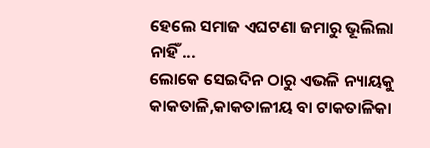ହେଲେ ସମାଜ ଏଘଟଣା ଜମାରୁ ଭୂଲିଲା
ନାହିଁ ...
ଲୋକେ ସେଇଦିନ ଠାରୁ ଏଭଳି ନ୍ୟାୟକୁ
କାକତାଳି,କାକତାଳୀୟ ବା ଟାକତାଳିକା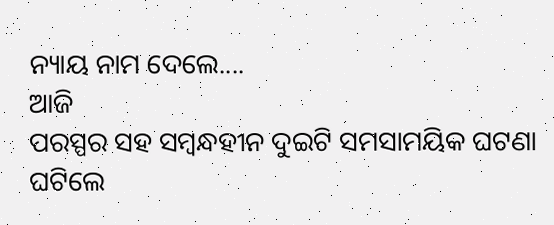ନ୍ୟାୟ ନାମ ଦେଲେ....
ଆଜି
ପରସ୍ପର ସହ ସମ୍ବନ୍ଧହୀନ ଦୁଇଟି ସମସାମୟିକ ଘଟଣା ଘଟିଲେ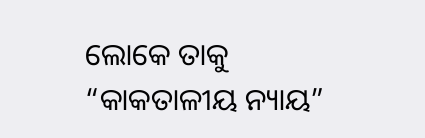ଲୋକେ ତାକୁ “କାକତାଳୀୟ ନ୍ୟାୟ”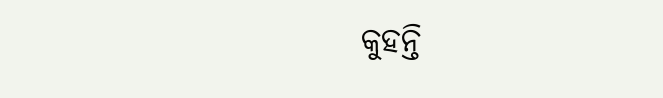କୁହନ୍ତି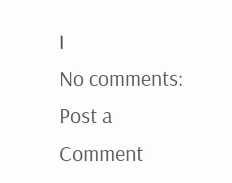।
No comments:
Post a Comment